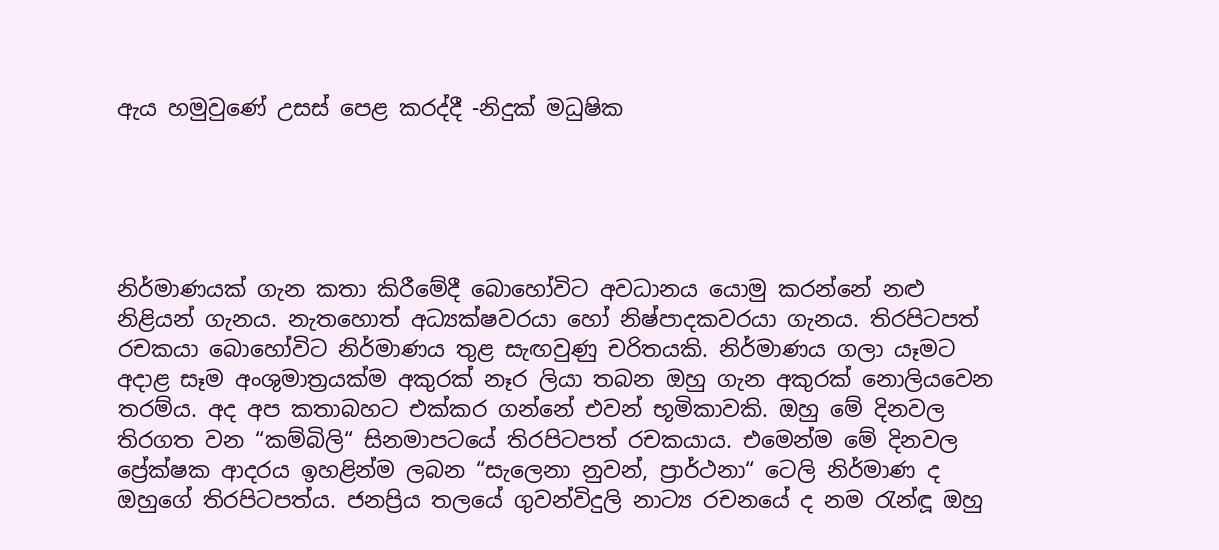ඇය හමුවුණේ උසස් පෙළ කරද්දී -නිදුක් මධුෂික





නිර්මාණයක් ගැන කතා කිරීමේදී බොහෝවිට අවධානය යොමු කරන්නේ නළු නිළියන් ගැනය. නැතහොත් අධ්‍යක්ෂවරයා හෝ නිෂ්පාදකවරයා ගැනය. තිරපිටපත් රචකයා බොහෝවිට නිර්මාණය තුළ සැඟවුණු චරිතයකි. නිර්මාණය ගලා යෑමට අදාළ සෑම අංශුමාත්‍රයක්ම අකුරක් නෑර ලියා තබන ඔහු ගැන අකුරක් නොලියවෙන තරම්ය. අද අප කතාබහට එක්කර ගන්නේ එවන් භූමිකාවකි. ඔහු මේ දිනවල තිරගත වන “කම්බිලි“ සිනමාපටයේ තිරපිටපත් රචකයාය. එමෙන්ම මේ දිනවල ප්‍රේක්ෂක ආදරය ඉහළින්ම ලබන “සැලෙනා නුවන්, ප්‍රාර්ථනා“ ටෙලි නිර්මාණ ද ඔහුගේ තිරපිටපත්ය. ජනප්‍රිය තලයේ ගුවන්විදුලි නාට්‍ය රචනයේ ද නම රැන්ඳූ ඔහු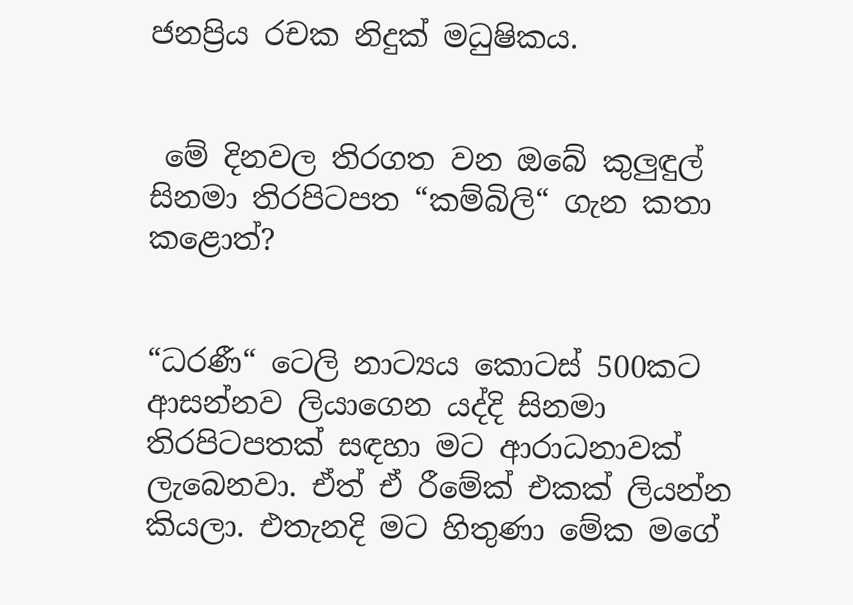ජනප්‍රිය රචක නිදුක් මධුෂිකය.


 මේ දිනවල තිරගත වන ඔබේ කුලුඳුල් සිනමා තිරපිටපත “කම්බිලි“ ගැන කතා කළොත්?


“ධරණී“ ටෙලි නාට්‍යය කොටස් 500කට ආසන්නව ලියාගෙන යද්දි සිනමා තිරපිටපතක් සඳහා මට ආරාධනාවක් ලැබෙනවා. ඒත් ඒ රීමේක් එකක් ලියන්න කියලා. එතැනදි මට හිතුණා මේක මගේ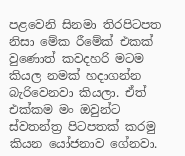පළවෙනි සිනමා තිරපිටපත නිසා මේක රීමේක් එකක් වුණොත් කවදහරි මටම කියල නමක් හදාගන්න බැරිවෙනවා කියලා. ඒත් එක්කම මං ඔවුන්ට ස්වතන්ත්‍ර පිටපතක් කරමු කියන යෝජනාව ගේනවා.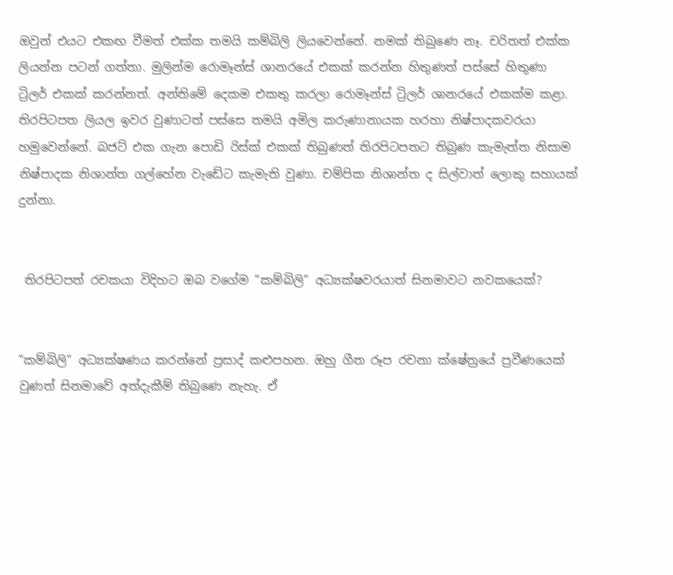ඔවුන් එයට එකඟ වීමත් එක්ක තමයි කම්බිලි ලියවෙන්නේ. නමක් තිබුණෙ නෑ. චරිතත් එක්ක ලියන්න පටන් ගත්තා. මුලින්ම රොමෑන්ස් ශානරයේ එකක් කරන්න හිතුණත් පස්සේ හිතුණා ට්‍රිලර් එකක් කරන්නත්. අන්තිමේ දෙකම එකතු කරලා රොමෑන්ස් ට්‍රිලර් ශානරයේ එකක්ම කළා. තිරපිටපත ලියල ඉවර වුණාටත් පස්සෙ තමයි අමිල කරුණානායක හරහා නිෂ්පාදකවරයා හමුවෙන්නේ. බජට් එක ගැන පොඩි රිස්ක් එකක් තිබුණත් තිරපිටපතට තිබුණ කැමැත්ත නිසාම නිෂ්පාදක නිශාන්ත ගල්හේන වැඩේට කැමැති වුණා. චම්පික නිශාන්ත ද සිල්වාත් ලොකු සහායක් දුන්නා.


 තිරපිටපත් රචකයා විදිහට ඔබ වගේම “කම්බිලි“ අධ්‍යක්ෂවරයාත් සිනමාවට නවකයෙක්?


“කම්බිලි“ අධ්‍යක්ෂණය කරන්නේ ප්‍රසාද් කළුපහන. ඔහු ගීත රූප රචනා ක්ෂේත්‍රයේ ප්‍රවීණයෙක් වුණත් සිනමාවේ අත්දැකීම් තිබුණෙ නැහැ. ඒ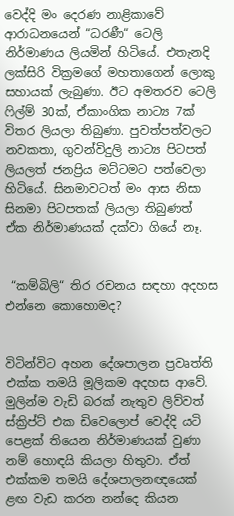වෙද්දි මං දෙරණ නාළිකාවේ ආරාධනයෙන් “ධරණී“ ටෙලි නිර්මාණය ලියමින් හිටියේ. එතැනදි ලක්සිරි වික්‍රමගේ මහතාගෙන් ලොකු සහායක් ලැබුණා. ඊට අමතරව ටෙලි ෆිල්ම් 30ක්, ඒකාංගික නාට්‍ය 7ක් විතර ලියලා තිබුණා. පුවත්පත්වලට නවකතා, ගුවන්විදුලි නාට්‍ය පිටපත් ලියලත් ජනප්‍රිය මට්ටමට පත්වෙලා හිටියේ. සිනමාවටත් මං ආස නිසා සිනමා පිටපතක් ලියලා තිබුණත් ඒක නිර්මාණයක් දක්වා ගියේ නෑ.


 “කම්බිලි“ තිර රචනය සඳහා අදහස එන්නෙ කොහොමද?


විටින්විට අහන දේශපාලන ප්‍රවෘත්ති එක්ක තමයි මූලිකම අදහස ආවේ. මුලින්ම වැඩි බරක් නැතුව ලිව්වත් ස්ක්‍රිප්ට් එක ඩිවෙලොප් වෙද්දි යටි පෙළක් තියෙන නිර්මාණයක් වුණා නම් හොඳයි කියලා හිතුවා. ඒත් එක්කම තමයි දේශපාලනඥයෙක් ළඟ වැඩ කරන නන්දෙ කියන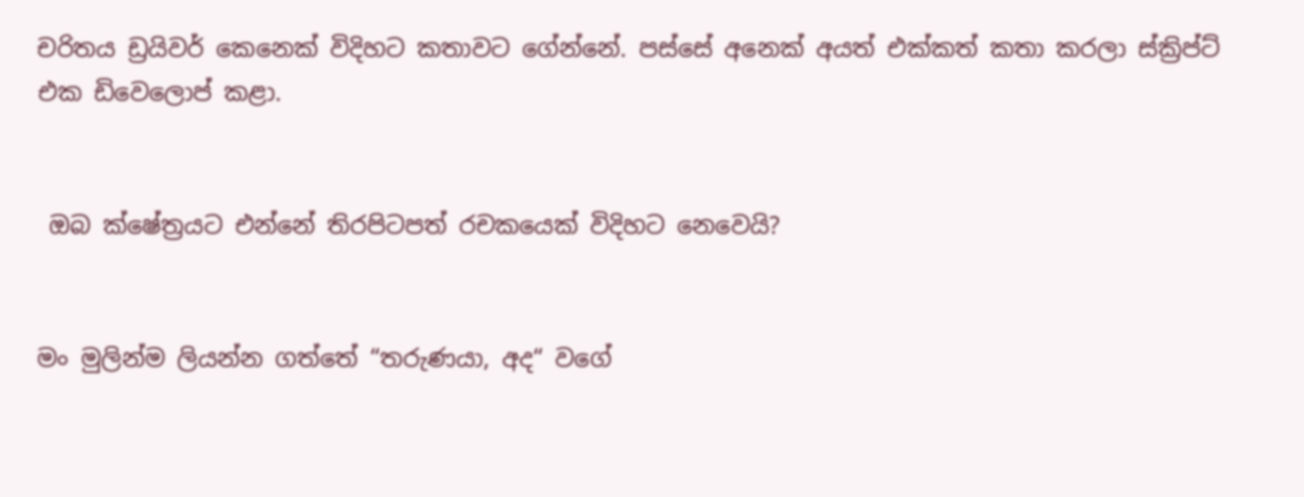චරිතය ඩ්‍රයිවර් කෙනෙක් විදිහට කතාවට ගේන්නේ. පස්සේ අනෙක් අයත් එක්කත් කතා කරලා ස්ක්‍රිප්ට් එක ඩිවෙලොප් කළා.


 ඔබ ක්ෂේත්‍රයට එන්නේ තිරපිටපත් රචකයෙක් විදිහට නෙවෙයි?


මං මුලින්ම ලියන්න ගත්තේ “තරුණයා, අද“ වගේ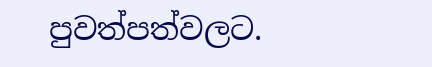පුවත්පත්වලට.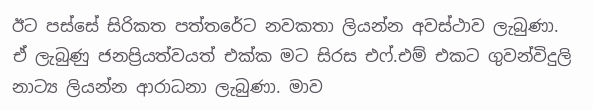ඊට පස්සේ සිරිකත පත්තරේට නවකතා ලියන්න අවස්ථාව ලැබුණා. ඒ ලැබුණු ජනප්‍රියත්වයත් එක්ක මට සිරස එෆ්.එම් එකට ගුවන්විදුලි නාට්‍ය ලියන්න ආරාධනා ලැබුණා. මාව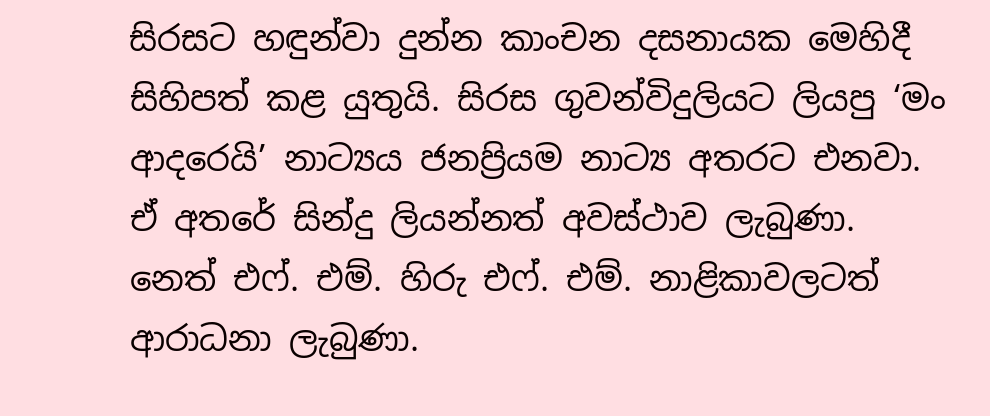සිරසට හඳුන්වා දුන්න කාංචන දසනායක මෙහිදී සිහිපත් කළ යුතුයි. සිරස ගුවන්විදුලියට ලියපු ‘මං ආදරෙයි’ නාට්‍යය ජනප්‍රියම නාට්‍ය අතරට එනවා. ඒ අතරේ සින්දු ලියන්නත් අවස්ථාව ලැබුණා. නෙත් එෆ්. එම්. හිරු එෆ්. එම්. නාළිකාවලටත් ආරාධනා ලැබුණා.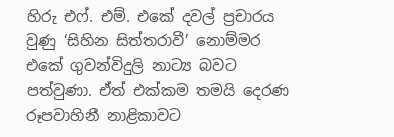හිරු එෆ්. එම්. එකේ දවල් ප්‍රචාරය වුණු ‘සිහින සිත්තරාවී’ නොම්මර එකේ ගුවන්විදුලි නාට්‍ය බවට පත්වුණා. ඒත් එක්කම තමයි දෙරණ රූපවාහිනී නාළිකාවට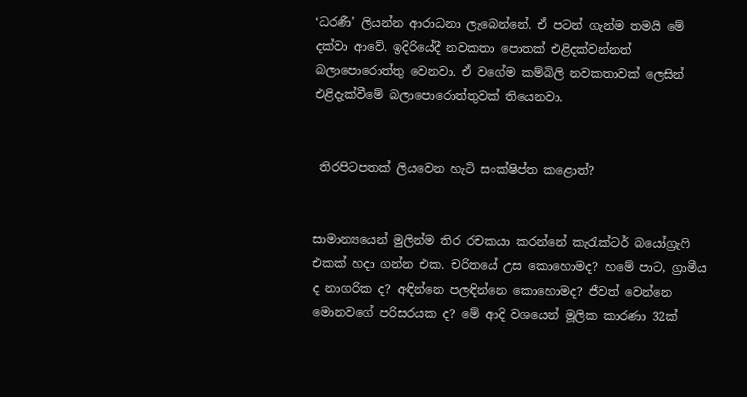‘ධරණී’ ලියන්න ආරාධනා ලැබෙන්නේ. ඒ පටන් ගැන්ම තමයි මේ දක්වා ආවේ. ඉදිරියේදී නවකතා පොතක් එළිදක්වන්නත් බලාපොරොත්තු වෙනවා. ඒ වගේම කම්බිලි නවකතාවක් ලෙසින් එළිදැක්වීමේ බලාපොරොත්තුවක් තියෙනවා.


 තිරපිටපතක් ලියවෙන හැටි සංක්ෂිප්ත කළොත්?


සාමාන්‍යයෙන් මුලින්ම තිර රචකයා කරන්නේ කැරැක්ටර් බයෝග්‍රැෆි එකක් හදා ගන්න එක. චරිතයේ උස කොහොමද? හමේ පාට, ග්‍රාමීය ද නාගරික ද? අඳින්නෙ පලඳින්නෙ කොහොමද? ජීවත් වෙන්නෙ මොනවගේ පරිසරයක ද? මේ ආදි වශයෙන් මූලික කාරණා 32ක්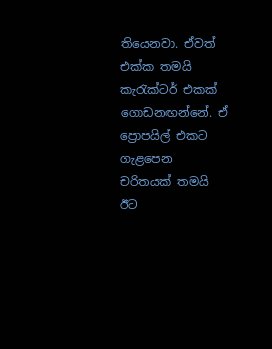තියෙනවා. ඒවත් එක්ක තමයි කැරැක්ටර් එකක් ගොඩනඟන්නේ. ඒ ප්‍රොපයිල් එකට ගැළපෙන චරිතයක් තමයි ඊට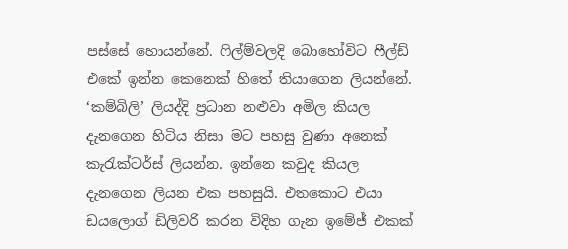පස්සේ හොයන්නේ. ෆිල්ම්වලදි බොහෝවිට ෆීල්ඩ් එකේ ඉන්න කෙනෙක් හිතේ තියාගෙන ලියන්නේ. ‘කම්බිලි’ ලියද්දි ප්‍රධාන නළුවා අමිල කියල දැනගෙන හිටිය නිසා මට පහසු වුණා අනෙක් කැරැක්ටර්ස් ලියන්න. ඉන්නෙ කවුද කියල දැනගෙන ලියන එක පහසුයි. එතකොට එයා ඩයලොග් ඩිලිවරි කරන විදිහ ගැන ඉමේජ් එකක්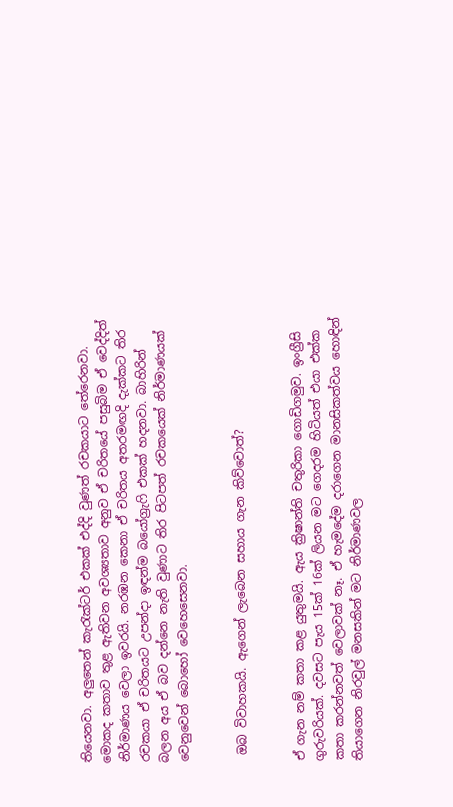තියෙනවා. අලුතෙන් කැරැක්ටර් එකක් එද්දි වුණත් රචකයාට තේරෙනවා. මොකද කතාව තුළ ඇතිවන අවශ්‍යතාව අනුව ඒ චරිතයේ පසුබිම ඒ වෙද්දිත් නිර්මාණය වෙලා ඉවරයි. නරඹන කෙනා ඒ චරිතය අතරමඟදි දැක්කට තිර රචකයා ඒ චරිතයට උපන්දා ඉඳන්ම බයෝග්‍රැෆි එකක් හදනවා. බාහිරින් බලන අය ඒ බව දන්නෙ නැති වුණාට තිර පිටපත් රචකයෙක් නිර්මාණයක් වෙනුවෙන් බොහෝ වෙහෙසෙනවා.


 ඔබ විවාහකයි. ඇගෙන් ලැබෙන සහාය ගැන කිව්වොත්?


ඒ ගැන නම් කතා කළ යුතුමයි. ඇය ක්‍රිෂාන්ති චතුරිකා ගොඩිගමුව. ඉංග්‍රීසි ගුරුවරියක්. දවසට පැය 15ක් 16ක් ලියන මට ගෙදරම හිටියත් එයා එක්ක කතා කරන්නවත් වෙලාවක් නෑ. ඒ හැමදේම දරාගෙන මානසිකත්වය හොඳින් තියාගෙන නිරවුල් මනසකින් මට නිර්මාණවල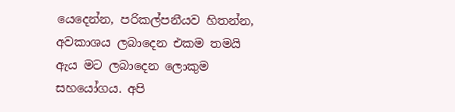යෙදෙන්න, පරිකල්පනීයව හිතන්න, අවකාශය ලබාදෙන එකම තමයි ඇය මට ලබාදෙන ලොකුම සහයෝගය. අපි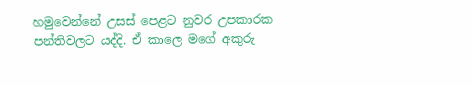හමුවෙන්නේ උසස් පෙළට නුවර උපකාරක පන්තිවලට යද්දි. ඒ කාලෙ මගේ අකුරු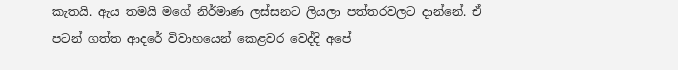කැතයි. ඇය තමයි මගේ නිර්මාණ ලස්සනට ලියලා පත්තරවලට දාන්නේ. ඒ පටන් ගත්ත ආදරේ විවාහයෙන් කෙළවර වෙද්දි අපේ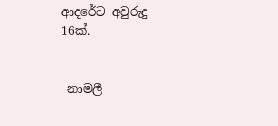ආදරේට අවුරුදු 16ක්.


 නාමලී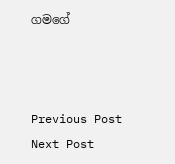ගමගේ



Previous Post Next Post